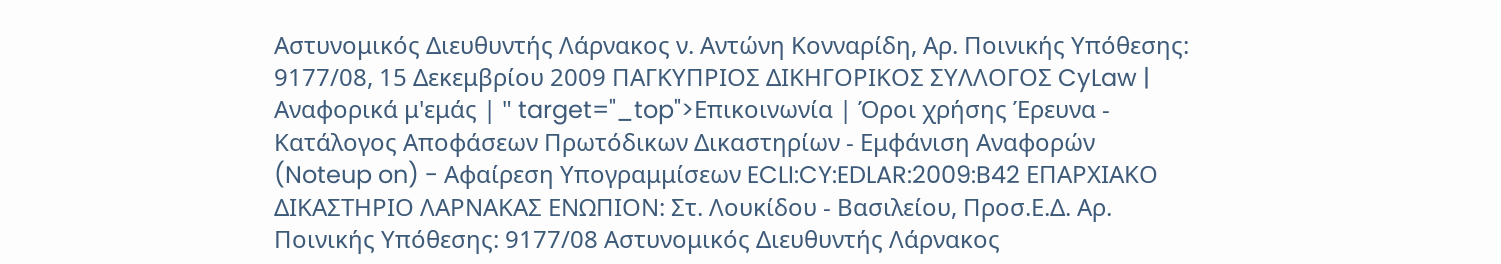Αστυνομικός Διευθυντής Λάρνακος ν. Αντώνη Κονναρίδη, Αρ. Ποινικής Υπόθεσης: 9177/08, 15 Δεκεμβρίου 2009 ΠΑΓΚΥΠΡΙΟΣ ΔΙΚΗΓΟΡΙΚΟΣ ΣΥΛΛΟΓΟΣ CyLaw | Αναφορικά μ'εμάς | " target="_top">Επικοινωνία | Όροι χρήσης Έρευνα - Κατάλογος Αποφάσεων Πρωτόδικων Δικαστηρίων - Εμφάνιση Αναφορών (Noteup on) - Αφαίρεση Υπογραμμίσεων ECLI:CY:EDLAR:2009:B42 ΕΠΑΡΧΙΑΚΟ ΔΙΚΑΣΤΗΡΙΟ ΛΑΡΝΑΚΑΣ ΕΝΩΠΙΟΝ: Στ. Λουκίδου - Βασιλείου, Προσ.Ε.Δ. Αρ. Ποινικής Υπόθεσης: 9177/08 Αστυνομικός Διευθυντής Λάρνακος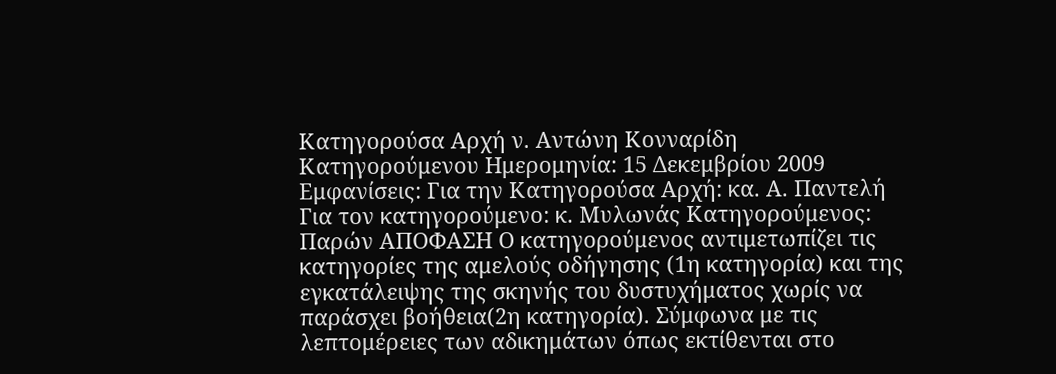Κατηγορούσα Αρχή ν. Αντώνη Κονναρίδη Κατηγορούμενου Ημερομηνία: 15 Δεκεμβρίου 2009 Εμφανίσεις: Για την Κατηγορούσα Αρχή: κα. Α. Παντελή Για τον κατηγορούμενο: κ. Μυλωνάς Κατηγορούμενος: Παρών ΑΠΟΦΑΣΗ Ο κατηγορούμενος αντιμετωπίζει τις κατηγορίες της αμελούς οδήγησης (1η κατηγορία) και της εγκατάλειψης της σκηνής του δυστυχήματος χωρίς να παράσχει βοήθεια(2η κατηγορία). Σύμφωνα με τις λεπτομέρειες των αδικημάτων όπως εκτίθενται στο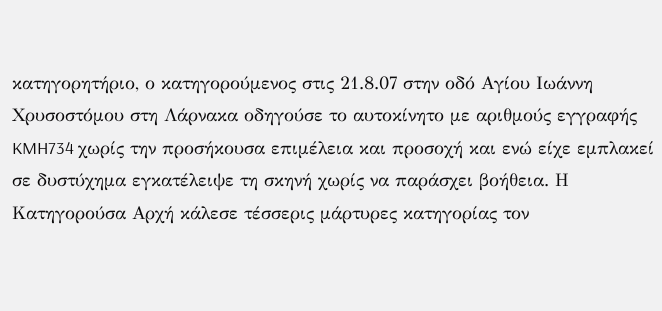κατηγορητήριο, ο κατηγορούμενος στις 21.8.07 στην οδό Αγίου Ιωάννη Χρυσοστόμου στη Λάρνακα οδηγούσε το αυτοκίνητο με αριθμούς εγγραφής KMH734 χωρίς την προσήκουσα επιμέλεια και προσοχή και ενώ είχε εμπλακεί σε δυστύχημα εγκατέλειψε τη σκηνή χωρίς να παράσχει βοήθεια. Η Κατηγορούσα Αρχή κάλεσε τέσσερις μάρτυρες κατηγορίας τον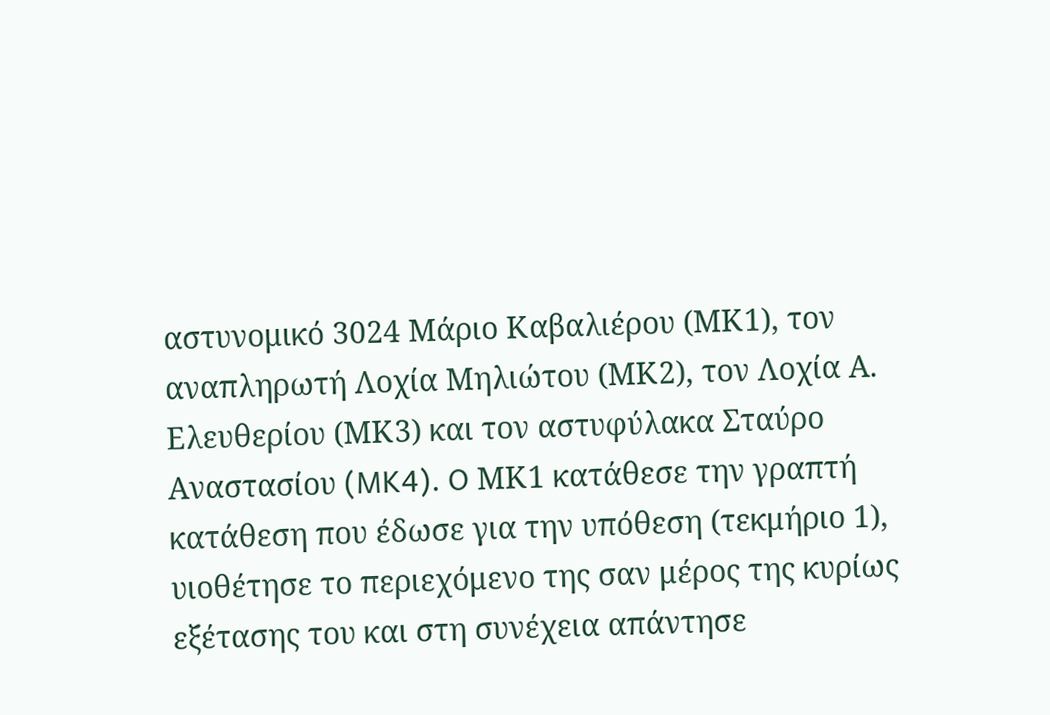αστυνομικό 3024 Μάριο Καβαλιέρου (ΜΚ1), τον αναπληρωτή Λοχία Μηλιώτου (ΜΚ2), τον Λοχία Α. Ελευθερίου (ΜΚ3) και τον αστυφύλακα Σταύρο Αναστασίου (MK4). O ΜΚ1 κατάθεσε την γραπτή κατάθεση που έδωσε για την υπόθεση (τεκμήριο 1), υιοθέτησε το περιεχόμενο της σαν μέρος της κυρίως εξέτασης του και στη συνέχεια απάντησε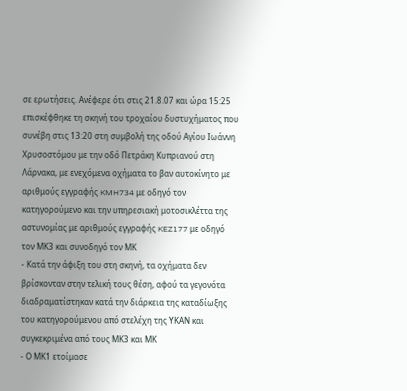σε ερωτήσεις. Ανέφερε ότι στις 21.8.07 και ώρα 15:25 επισκέφθηκε τη σκηνή του τροχαίου δυστυχήματος που συνέβη στις 13:20 στη συμβολή της οδού Αγίου Ιωάννη Χρυσοστόμου με την οδό Πετράκη Κυπριανού στη Λάρνακα, με ενεχόμενα οχήματα το βαν αυτοκίνητο με αριθμούς εγγραφής KMH734 με οδηγό τον κατηγορούμενο και την υπηρεσιακή μοτοσικλέττα της αστυνομίας με αριθμούς εγγραφής KEZ177 με οδηγό τον ΜΚ3 και συνοδηγό τον ΜΚ
- Κατά την άφιξη του στη σκηνή, τα οχήματα δεν βρίσκονταν στην τελική τους θέση, αφού τα γεγονότα διαδραματίστηκαν κατά την διάρκεια της καταδίωξης του κατηγορούμενου από στελέχη της ΥΚΑΝ και συγκεκριμένα από τους ΜΚ3 και ΜΚ
- Ο ΜΚ1 ετοίμασε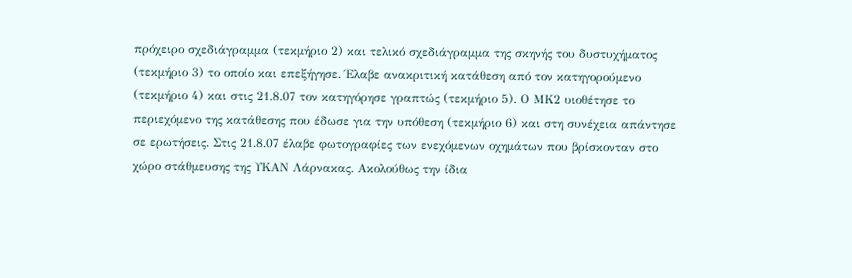πρόχειρο σχεδιάγραμμα (τεκμήριο 2) και τελικό σχεδιάγραμμα της σκηνής του δυστυχήματος (τεκμήριο 3) το οποίο και επεξήγησε. Έλαβε ανακριτική κατάθεση από τον κατηγορούμενο (τεκμήριο 4) και στις 21.8.07 τον κατηγόρησε γραπτώς (τεκμήριο 5). Ο ΜΚ2 υιοθέτησε το περιεχόμενο της κατάθεσης που έδωσε για την υπόθεση (τεκμήριο 6) και στη συνέχεια απάντησε σε ερωτήσεις. Στις 21.8.07 έλαβε φωτογραφίες των ενεχόμενων οχημάτων που βρίσκονταν στο χώρο στάθμευσης της ΥΚΑΝ Λάρνακας. Ακολούθως την ίδια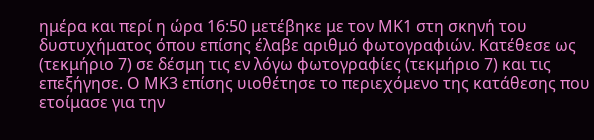ημέρα και περί η ώρα 16:50 μετέβηκε με τον ΜΚ1 στη σκηνή του δυστυχήματος όπου επίσης έλαβε αριθμό φωτογραφιών. Κατέθεσε ως (τεκμήριο 7) σε δέσμη τις εν λόγω φωτογραφίες (τεκμήριο 7) και τις επεξήγησε. Ο ΜΚ3 επίσης υιοθέτησε το περιεχόμενο της κατάθεσης που ετοίμασε για την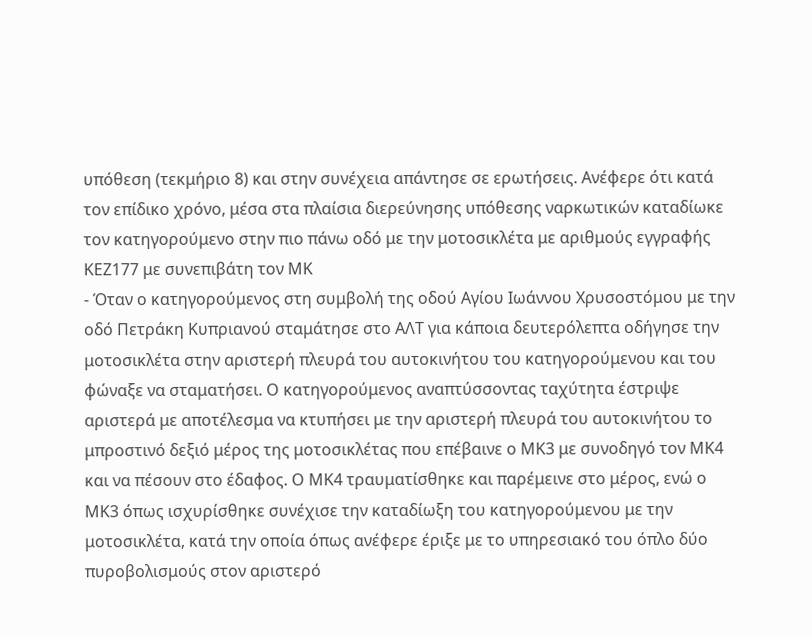υπόθεση (τεκμήριο 8) και στην συνέχεια απάντησε σε ερωτήσεις. Ανέφερε ότι κατά τον επίδικο χρόνο, μέσα στα πλαίσια διερεύνησης υπόθεσης ναρκωτικών καταδίωκε τον κατηγορούμενο στην πιο πάνω οδό με την μοτοσικλέτα με αριθμούς εγγραφής ΚΕΖ177 με συνεπιβάτη τον ΜΚ
- Όταν ο κατηγορούμενος στη συμβολή της οδού Αγίου Ιωάννου Χρυσοστόμου με την οδό Πετράκη Κυπριανού σταμάτησε στο ΑΛΤ για κάποια δευτερόλεπτα οδήγησε την μοτοσικλέτα στην αριστερή πλευρά του αυτοκινήτου του κατηγορούμενου και του φώναξε να σταματήσει. Ο κατηγορούμενος αναπτύσσοντας ταχύτητα έστριψε αριστερά με αποτέλεσμα να κτυπήσει με την αριστερή πλευρά του αυτοκινήτου το μπροστινό δεξιό μέρος της μοτοσικλέτας που επέβαινε ο ΜΚ3 με συνοδηγό τον ΜΚ4 και να πέσουν στο έδαφος. Ο ΜΚ4 τραυματίσθηκε και παρέμεινε στο μέρος, ενώ ο ΜΚ3 όπως ισχυρίσθηκε συνέχισε την καταδίωξη του κατηγορούμενου με την μοτοσικλέτα, κατά την οποία όπως ανέφερε έριξε με το υπηρεσιακό του όπλο δύο πυροβολισμούς στον αριστερό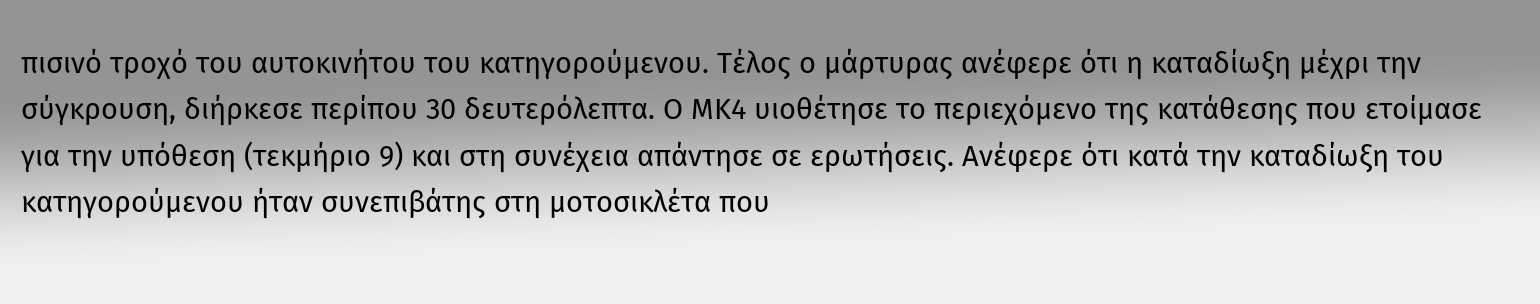πισινό τροχό του αυτοκινήτου του κατηγορούμενου. Τέλος ο μάρτυρας ανέφερε ότι η καταδίωξη μέχρι την σύγκρουση, διήρκεσε περίπου 30 δευτερόλεπτα. Ο ΜΚ4 υιοθέτησε το περιεχόμενο της κατάθεσης που ετοίμασε για την υπόθεση (τεκμήριο 9) και στη συνέχεια απάντησε σε ερωτήσεις. Ανέφερε ότι κατά την καταδίωξη του κατηγορούμενου ήταν συνεπιβάτης στη μοτοσικλέτα που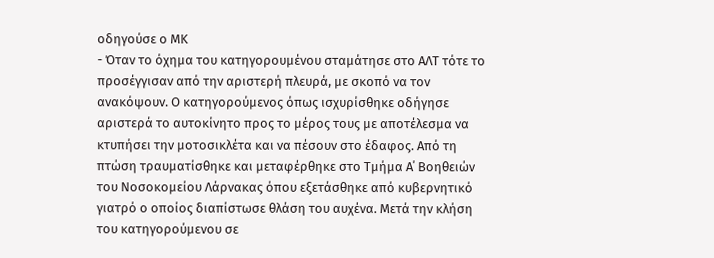οδηγούσε ο ΜΚ
- Όταν το όχημα του κατηγορουμένου σταμάτησε στο ΑΛΤ τότε το προσέγγισαν από την αριστερή πλευρά, με σκοπό να τον ανακόψουν. Ο κατηγορούμενος όπως ισχυρίσθηκε οδήγησε αριστερά το αυτοκίνητο προς το μέρος τους με αποτέλεσμα να κτυπήσει την μοτοσικλέτα και να πέσουν στο έδαφος. Από τη πτώση τραυματίσθηκε και μεταφέρθηκε στο Τμήμα Α΄ Βοηθειών του Νοσοκομείου Λάρνακας όπου εξετάσθηκε από κυβερνητικό γιατρό ο οποίος διαπίστωσε θλάση του αυχένα. Μετά την κλήση του κατηγορούμενου σε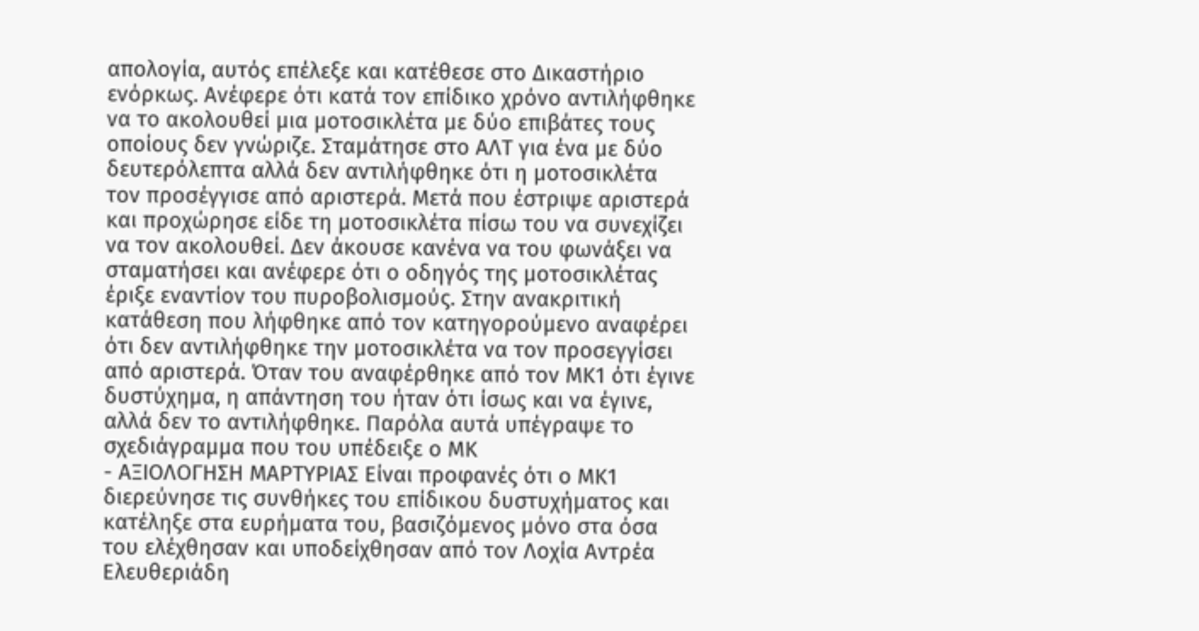απολογία, αυτός επέλεξε και κατέθεσε στο Δικαστήριο ενόρκως. Ανέφερε ότι κατά τον επίδικο χρόνο αντιλήφθηκε να το ακολουθεί μια μοτοσικλέτα με δύο επιβάτες τους οποίους δεν γνώριζε. Σταμάτησε στο ΑΛΤ για ένα με δύο δευτερόλεπτα αλλά δεν αντιλήφθηκε ότι η μοτοσικλέτα τον προσέγγισε από αριστερά. Μετά που έστριψε αριστερά και προχώρησε είδε τη μοτοσικλέτα πίσω του να συνεχίζει να τον ακολουθεί. Δεν άκουσε κανένα να του φωνάξει να σταματήσει και ανέφερε ότι ο οδηγός της μοτοσικλέτας έριξε εναντίον του πυροβολισμούς. Στην ανακριτική κατάθεση που λήφθηκε από τον κατηγορούμενο αναφέρει ότι δεν αντιλήφθηκε την μοτοσικλέτα να τον προσεγγίσει από αριστερά. Όταν του αναφέρθηκε από τον ΜΚ1 ότι έγινε δυστύχημα, η απάντηση του ήταν ότι ίσως και να έγινε, αλλά δεν το αντιλήφθηκε. Παρόλα αυτά υπέγραψε το σχεδιάγραμμα που του υπέδειξε ο ΜΚ
- ΑΞΙΟΛΟΓΗΣΗ ΜΑΡΤΥΡΙΑΣ Είναι προφανές ότι ο ΜΚ1 διερεύνησε τις συνθήκες του επίδικου δυστυχήματος και κατέληξε στα ευρήματα του, βασιζόμενος μόνο στα όσα του ελέχθησαν και υποδείχθησαν από τον Λοχία Αντρέα Ελευθεριάδη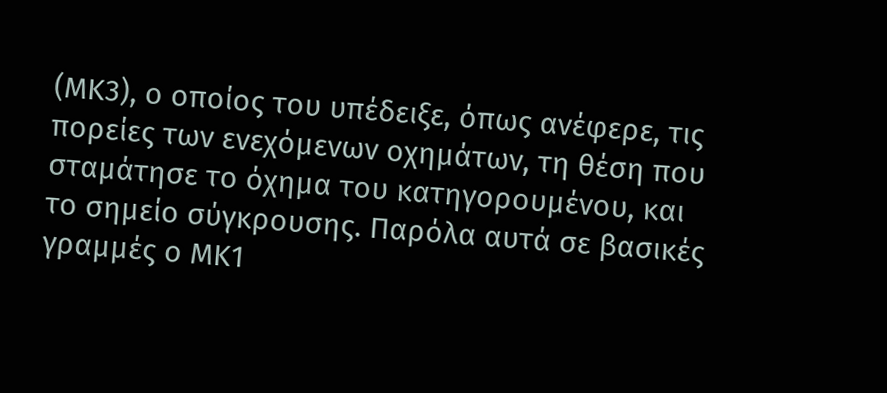(ΜΚ3), ο οποίος του υπέδειξε, όπως ανέφερε, τις πορείες των ενεχόμενων οχημάτων, τη θέση που σταμάτησε το όχημα του κατηγορουμένου, και το σημείο σύγκρουσης. Παρόλα αυτά σε βασικές γραμμές ο ΜΚ1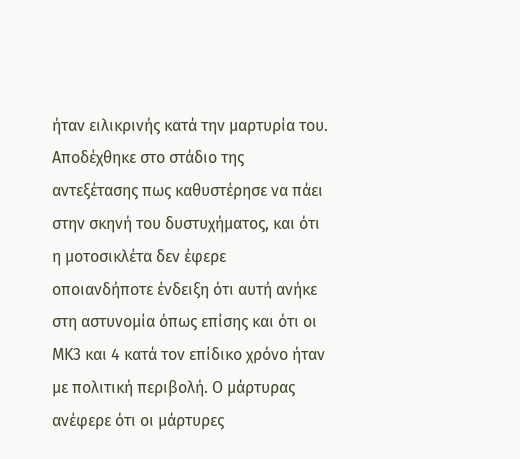ήταν ειλικρινής κατά την μαρτυρία του. Αποδέχθηκε στο στάδιο της αντεξέτασης πως καθυστέρησε να πάει στην σκηνή του δυστυχήματος, και ότι η μοτοσικλέτα δεν έφερε οποιανδήποτε ένδειξη ότι αυτή ανήκε στη αστυνομία όπως επίσης και ότι οι ΜΚ3 και 4 κατά τον επίδικο χρόνο ήταν με πολιτική περιβολή. Ο μάρτυρας ανέφερε ότι οι μάρτυρες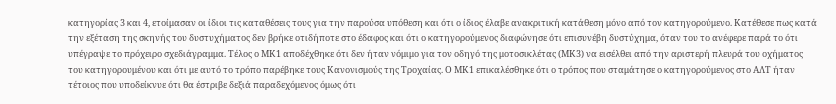κατηγορίας 3 και 4, ετοίμασαν οι ίδιοι τις καταθέσεις τους για την παρούσα υπόθεση και ότι ο ίδιος έλαβε ανακριτική κατάθεση μόνο από τον κατηγορούμενο. Κατέθεσε πως κατά την εξέταση της σκηνής του δυστυχήματος δεν βρήκε οτιδήποτε στο έδαφος και ότι ο κατηγορούμενος διαφώνησε ότι επισυνέβη δυστύχημα, όταν του το ανέφερε παρά το ότι υπέγραψε το πρόχειρο σχεδιάγραμμα. Τέλος ο ΜΚ1 αποδέχθηκε ότι δεν ήταν νόμιμο για τον οδηγό της μοτοσικλέτας (ΜΚ3) να εισέλθει από την αριστερή πλευρά του οχήματος του κατηγορουμένου και ότι με αυτό το τρόπο παρέβηκε τους Κανονισμούς της Τροχαίας. Ο ΜΚ1 επικαλέσθηκε ότι ο τρόπος που σταμάτησε ο κατηγορούμενος στο ΑΛΤ ήταν τέτοιος που υποδείκνυε ότι θα έστριβε δεξιά παραδεχόμενος όμως ότι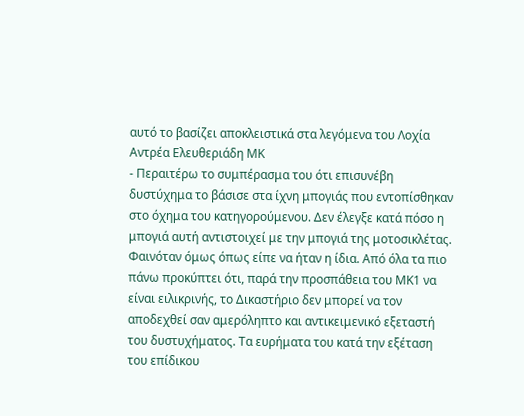αυτό το βασίζει αποκλειστικά στα λεγόμενα του Λοχία Αντρέα Ελευθεριάδη ΜΚ
- Περαιτέρω το συμπέρασμα του ότι επισυνέβη δυστύχημα το βάσισε στα ίχνη μπογιάς που εντοπίσθηκαν στο όχημα του κατηγορούμενου. Δεν έλεγξε κατά πόσο η μπογιά αυτή αντιστοιχεί με την μπογιά της μοτοσικλέτας. Φαινόταν όμως όπως είπε να ήταν η ίδια. Από όλα τα πιο πάνω προκύπτει ότι, παρά την προσπάθεια του ΜΚ1 να είναι ειλικρινής, το Δικαστήριο δεν μπορεί να τον αποδεχθεί σαν αμερόληπτο και αντικειμενικό εξεταστή του δυστυχήματος. Τα ευρήματα του κατά την εξέταση του επίδικου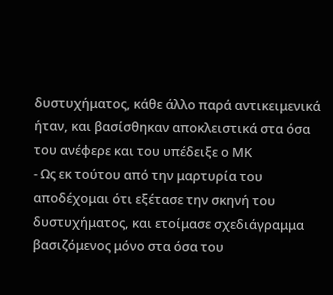δυστυχήματος, κάθε άλλο παρά αντικειμενικά ήταν, και βασίσθηκαν αποκλειστικά στα όσα του ανέφερε και του υπέδειξε ο ΜΚ
- Ως εκ τούτου από την μαρτυρία του αποδέχομαι ότι εξέτασε την σκηνή του δυστυχήματος, και ετοίμασε σχεδιάγραμμα βασιζόμενος μόνο στα όσα του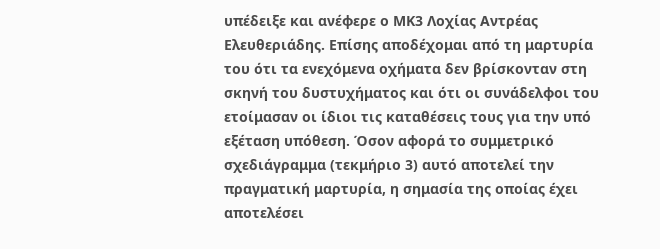υπέδειξε και ανέφερε ο ΜΚ3 Λοχίας Αντρέας Ελευθεριάδης. Επίσης αποδέχομαι από τη μαρτυρία του ότι τα ενεχόμενα οχήματα δεν βρίσκονταν στη σκηνή του δυστυχήματος και ότι οι συνάδελφοι του ετοίμασαν οι ίδιοι τις καταθέσεις τους για την υπό εξέταση υπόθεση. Όσον αφορά το συμμετρικό σχεδιάγραμμα (τεκμήριο 3) αυτό αποτελεί την πραγματική μαρτυρία, η σημασία της οποίας έχει αποτελέσει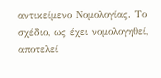αντικείμενο Νομολογίας. Το σχέδιο, ως έχει νομολογηθεί, αποτελεί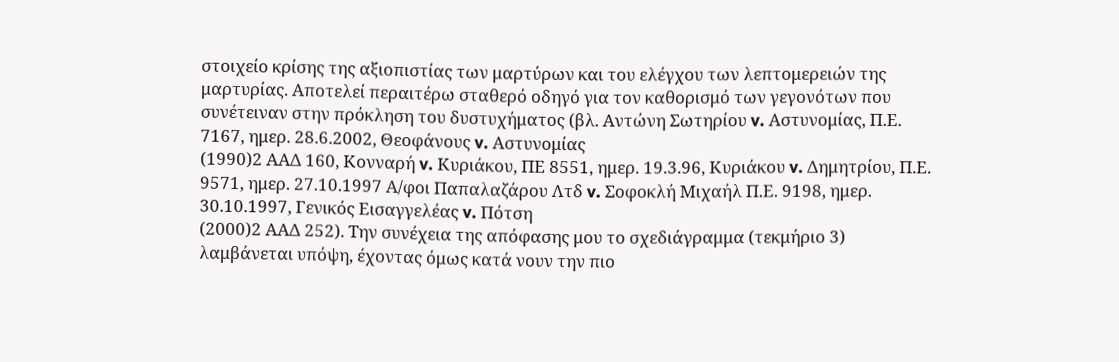στοιχείο κρίσης της αξιοπιστίας των μαρτύρων και του ελέγχου των λεπτομερειών της μαρτυρίας. Αποτελεί περαιτέρω σταθερό οδηγό για τον καθορισμό των γεγονότων που συνέτειναν στην πρόκληση του δυστυχήματος (βλ. Αντώνη Σωτηρίου v. Αστυνομίας, Π.Ε. 7167, ημερ. 28.6.2002, Θεοφάνους v. Αστυνομίας
(1990)2 ΑΑΔ 160, Κονναρή v. Κυριάκου, ΠΕ 8551, ημερ. 19.3.96, Κυριάκου v. Δημητρίου, Π.Ε. 9571, ημερ. 27.10.1997 Α/φοι Παπαλαζάρου Λτδ v. Σοφοκλή Μιχαήλ Π.Ε. 9198, ημερ. 30.10.1997, Γενικός Εισαγγελέας v. Πότση
(2000)2 ΑΑΔ 252). Την συνέχεια της απόφασης μου το σχεδιάγραμμα (τεκμήριο 3) λαμβάνεται υπόψη, έχοντας όμως κατά νουν την πιο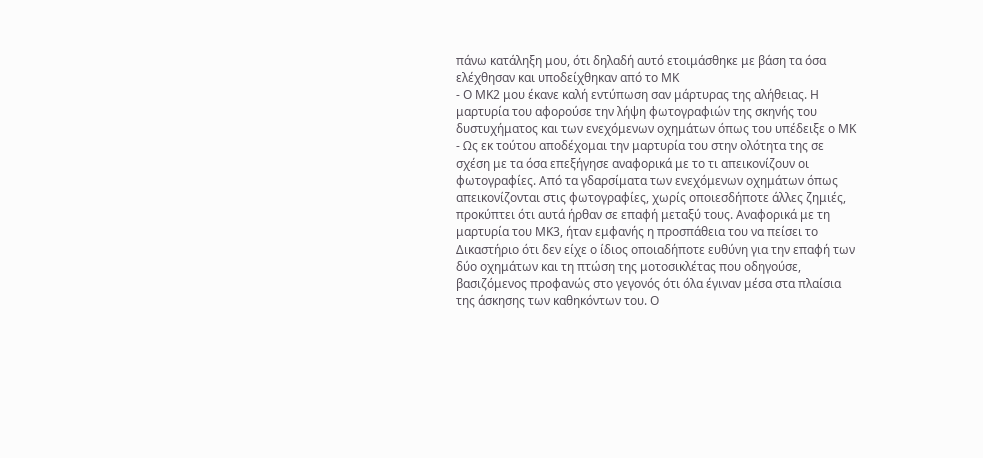πάνω κατάληξη μου, ότι δηλαδή αυτό ετοιμάσθηκε με βάση τα όσα ελέχθησαν και υποδείχθηκαν από το ΜΚ
- Ο ΜΚ2 μου έκανε καλή εντύπωση σαν μάρτυρας της αλήθειας. Η μαρτυρία του αφορούσε την λήψη φωτογραφιών της σκηνής του δυστυχήματος και των ενεχόμενων οχημάτων όπως του υπέδειξε ο ΜΚ
- Ως εκ τούτου αποδέχομαι την μαρτυρία του στην ολότητα της σε σχέση με τα όσα επεξήγησε αναφορικά με το τι απεικονίζουν οι φωτογραφίες. Από τα γδαρσίματα των ενεχόμενων οχημάτων όπως απεικονίζονται στις φωτογραφίες, χωρίς οποιεσδήποτε άλλες ζημιές, προκύπτει ότι αυτά ήρθαν σε επαφή μεταξύ τους. Αναφορικά με τη μαρτυρία του ΜΚ3, ήταν εμφανής η προσπάθεια του να πείσει το Δικαστήριο ότι δεν είχε ο ίδιος οποιαδήποτε ευθύνη για την επαφή των δύο οχημάτων και τη πτώση της μοτοσικλέτας που οδηγούσε, βασιζόμενος προφανώς στο γεγονός ότι όλα έγιναν μέσα στα πλαίσια της άσκησης των καθηκόντων του. Ο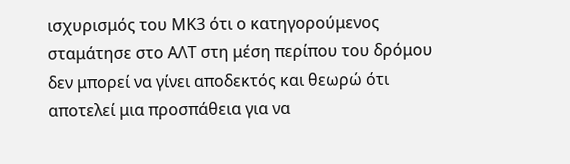ισχυρισμός του ΜΚ3 ότι ο κατηγορούμενος σταμάτησε στο ΑΛΤ στη μέση περίπου του δρόμου δεν μπορεί να γίνει αποδεκτός και θεωρώ ότι αποτελεί μια προσπάθεια για να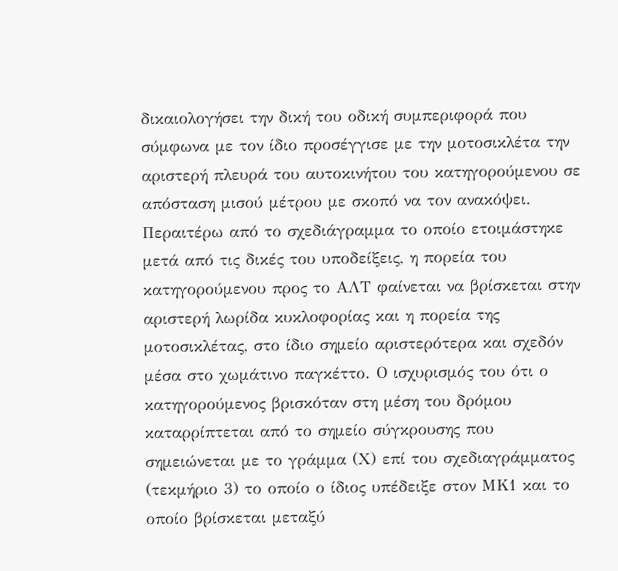δικαιολογήσει την δική του οδική συμπεριφορά που σύμφωνα με τον ίδιο προσέγγισε με την μοτοσικλέτα την αριστερή πλευρά του αυτοκινήτου του κατηγορούμενου σε απόσταση μισού μέτρου με σκοπό να τον ανακόψει. Περαιτέρω από το σχεδιάγραμμα το οποίο ετοιμάστηκε μετά από τις δικές του υποδείξεις, η πορεία του κατηγορούμενου προς το ΑΛΤ φαίνεται να βρίσκεται στην αριστερή λωρίδα κυκλοφορίας και η πορεία της μοτοσικλέτας, στο ίδιο σημείο αριστερότερα και σχεδόν μέσα στο χωμάτινο παγκέττο. Ο ισχυρισμός του ότι ο κατηγορούμενος βρισκόταν στη μέση του δρόμου καταρρίπτεται από το σημείο σύγκρουσης που σημειώνεται με το γράμμα (Χ) επί του σχεδιαγράμματος (τεκμήριο 3) το οποίο ο ίδιος υπέδειξε στον ΜΚ1 και το οποίο βρίσκεται μεταξύ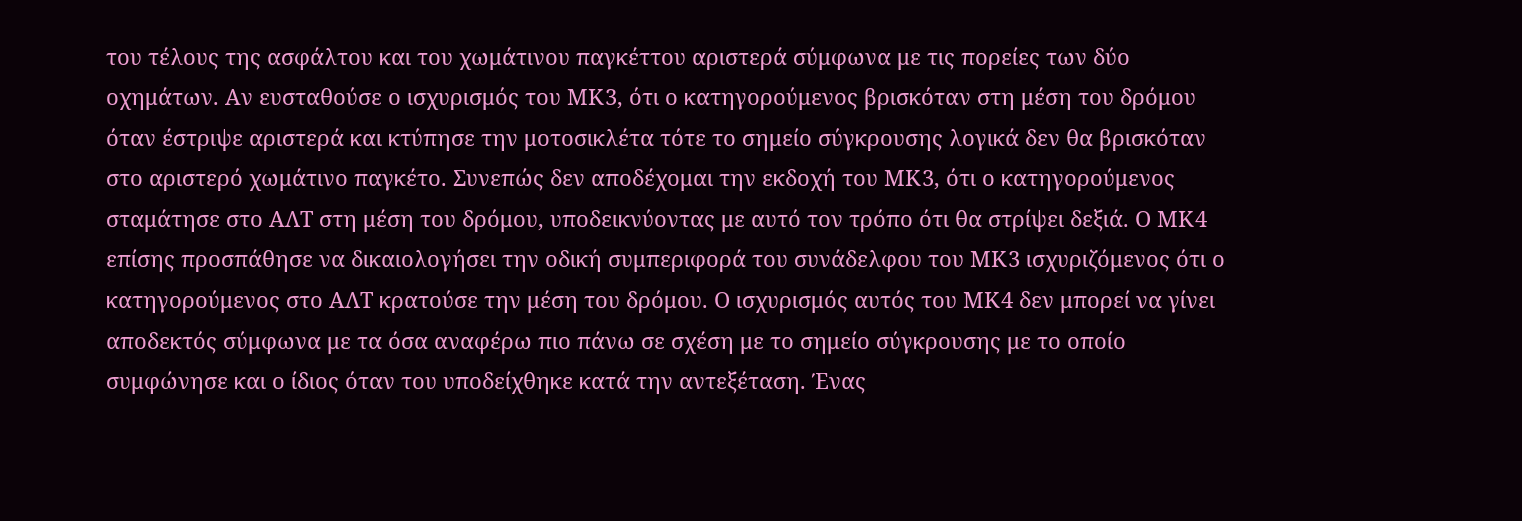του τέλους της ασφάλτου και του χωμάτινου παγκέττου αριστερά σύμφωνα με τις πορείες των δύο οχημάτων. Αν ευσταθούσε ο ισχυρισμός του ΜΚ3, ότι ο κατηγορούμενος βρισκόταν στη μέση του δρόμου όταν έστριψε αριστερά και κτύπησε την μοτοσικλέτα τότε το σημείο σύγκρουσης λογικά δεν θα βρισκόταν στο αριστερό χωμάτινο παγκέτο. Συνεπώς δεν αποδέχομαι την εκδοχή του ΜΚ3, ότι ο κατηγορούμενος σταμάτησε στο ΑΛΤ στη μέση του δρόμου, υποδεικνύοντας με αυτό τον τρόπο ότι θα στρίψει δεξιά. Ο ΜΚ4 επίσης προσπάθησε να δικαιολογήσει την οδική συμπεριφορά του συνάδελφου του ΜΚ3 ισχυριζόμενος ότι ο κατηγορούμενος στο ΑΛΤ κρατούσε την μέση του δρόμου. Ο ισχυρισμός αυτός του ΜΚ4 δεν μπορεί να γίνει αποδεκτός σύμφωνα με τα όσα αναφέρω πιο πάνω σε σχέση με το σημείο σύγκρουσης με το οποίο συμφώνησε και ο ίδιος όταν του υποδείχθηκε κατά την αντεξέταση. Ένας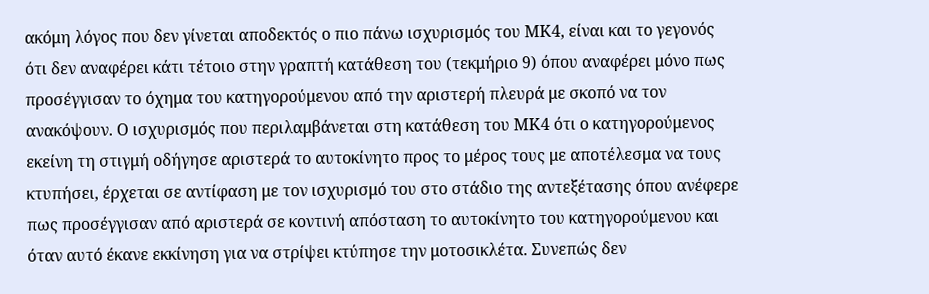ακόμη λόγος που δεν γίνεται αποδεκτός ο πιο πάνω ισχυρισμός του ΜΚ4, είναι και το γεγονός ότι δεν αναφέρει κάτι τέτοιο στην γραπτή κατάθεση του (τεκμήριο 9) όπου αναφέρει μόνο πως προσέγγισαν το όχημα του κατηγορούμενου από την αριστερή πλευρά με σκοπό να τον ανακόψουν. Ο ισχυρισμός που περιλαμβάνεται στη κατάθεση του ΜΚ4 ότι ο κατηγορούμενος εκείνη τη στιγμή οδήγησε αριστερά το αυτοκίνητο προς το μέρος τους με αποτέλεσμα να τους κτυπήσει, έρχεται σε αντίφαση με τον ισχυρισμό του στο στάδιο της αντεξέτασης όπου ανέφερε πως προσέγγισαν από αριστερά σε κοντινή απόσταση το αυτοκίνητο του κατηγορούμενου και όταν αυτό έκανε εκκίνηση για να στρίψει κτύπησε την μοτοσικλέτα. Συνεπώς δεν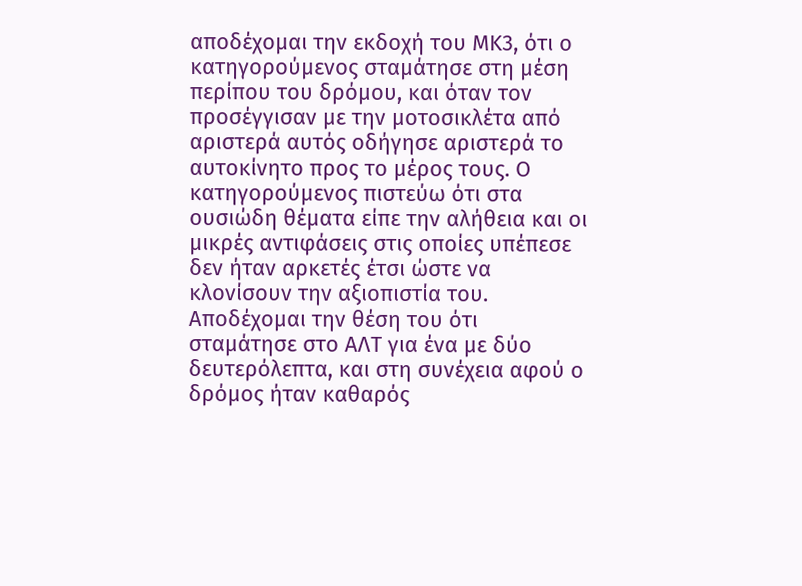αποδέχομαι την εκδοχή του ΜΚ3, ότι ο κατηγορούμενος σταμάτησε στη μέση περίπου του δρόμου, και όταν τον προσέγγισαν με την μοτοσικλέτα από αριστερά αυτός οδήγησε αριστερά το αυτοκίνητο προς το μέρος τους. Ο κατηγορούμενος πιστεύω ότι στα ουσιώδη θέματα είπε την αλήθεια και οι μικρές αντιφάσεις στις οποίες υπέπεσε δεν ήταν αρκετές έτσι ώστε να κλονίσουν την αξιοπιστία του. Αποδέχομαι την θέση του ότι σταμάτησε στο ΑΛΤ για ένα με δύο δευτερόλεπτα, και στη συνέχεια αφού ο δρόμος ήταν καθαρός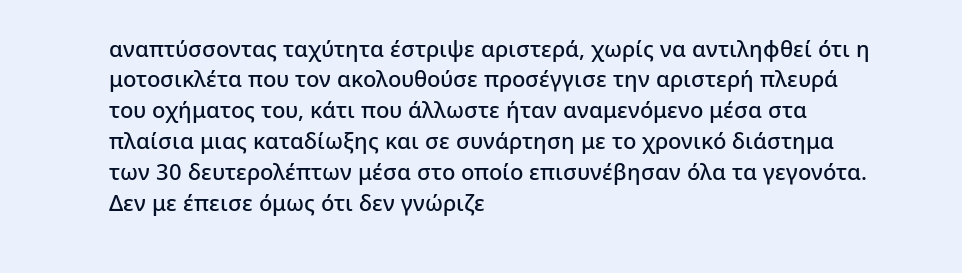αναπτύσσοντας ταχύτητα έστριψε αριστερά, χωρίς να αντιληφθεί ότι η μοτοσικλέτα που τον ακολουθούσε προσέγγισε την αριστερή πλευρά του οχήματος του, κάτι που άλλωστε ήταν αναμενόμενο μέσα στα πλαίσια μιας καταδίωξης και σε συνάρτηση με το χρονικό διάστημα των 30 δευτερολέπτων μέσα στο οποίο επισυνέβησαν όλα τα γεγονότα. Δεν με έπεισε όμως ότι δεν γνώριζε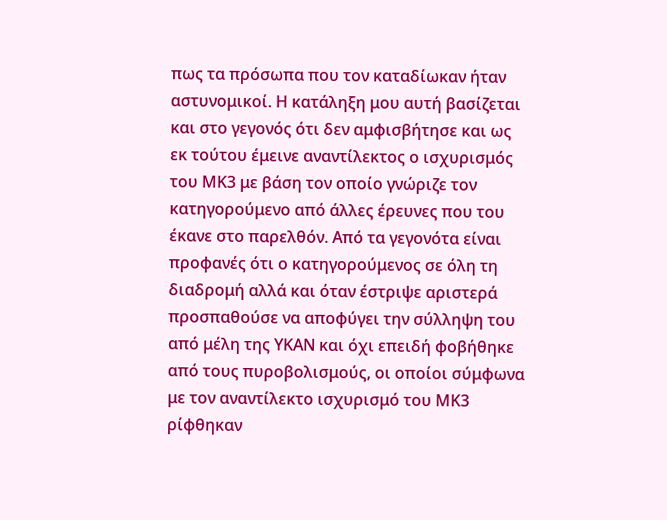πως τα πρόσωπα που τον καταδίωκαν ήταν αστυνομικοί. Η κατάληξη μου αυτή βασίζεται και στο γεγονός ότι δεν αμφισβήτησε και ως εκ τούτου έμεινε αναντίλεκτος ο ισχυρισμός του ΜΚ3 με βάση τον οποίο γνώριζε τον κατηγορούμενο από άλλες έρευνες που του έκανε στο παρελθόν. Από τα γεγονότα είναι προφανές ότι ο κατηγορούμενος σε όλη τη διαδρομή αλλά και όταν έστριψε αριστερά προσπαθούσε να αποφύγει την σύλληψη του από μέλη της ΥΚΑΝ και όχι επειδή φοβήθηκε από τους πυροβολισμούς, οι οποίοι σύμφωνα με τον αναντίλεκτο ισχυρισμό του ΜΚ3 ρίφθηκαν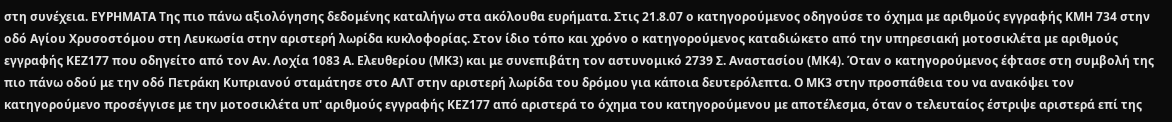στη συνέχεια. ΕΥΡΗΜΑΤΑ Της πιο πάνω αξιολόγησης δεδομένης καταλήγω στα ακόλουθα ευρήματα. Στις 21.8.07 ο κατηγορούμενος οδηγούσε το όχημα με αριθμούς εγγραφής ΚΜΗ 734 στην οδό Αγίου Χρυσοστόμου στη Λευκωσία στην αριστερή λωρίδα κυκλοφορίας. Στον ίδιο τόπο και χρόνο ο κατηγορούμενος καταδιώκετο από την υπηρεσιακή μοτοσικλέτα με αριθμούς εγγραφής ΚΕΖ177 που οδηγείτο από τον Αν. Λοχία 1083 Α. Ελευθερίου (ΜΚ3) και με συνεπιβάτη τον αστυνομικό 2739 Σ. Αναστασίου (ΜΚ4). Όταν ο κατηγορούμενος έφτασε στη συμβολή της πιο πάνω οδού με την οδό Πετράκη Κυπριανού σταμάτησε στο ΑΛΤ στην αριστερή λωρίδα του δρόμου για κάποια δευτερόλεπτα. Ο ΜΚ3 στην προσπάθεια του να ανακόψει τον κατηγορούμενο προσέγγισε με την μοτοσικλέτα υπ' αριθμούς εγγραφής ΚΕΖ177 από αριστερά το όχημα του κατηγορούμενου με αποτέλεσμα, όταν ο τελευταίος έστριψε αριστερά επί της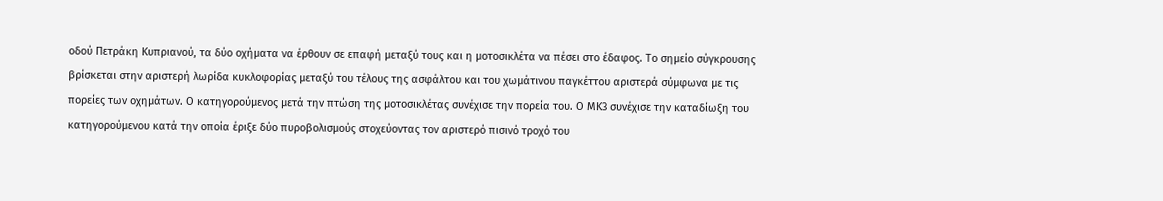οδού Πετράκη Κυπριανού, τα δύο οχήματα να έρθουν σε επαφή μεταξύ τους και η μοτοσικλέτα να πέσει στο έδαφος. Το σημείο σύγκρουσης βρίσκεται στην αριστερή λωρίδα κυκλοφορίας μεταξύ του τέλους της ασφάλτου και του χωμάτινου παγκέττου αριστερά σύμφωνα με τις πορείες των οχημάτων. Ο κατηγορούμενος μετά την πτώση της μοτοσικλέτας συνέχισε την πορεία του. Ο ΜΚ3 συνέχισε την καταδίωξη του κατηγορούμενου κατά την οποία έριξε δύο πυροβολισμούς στοχεύοντας τον αριστερό πισινό τροχό του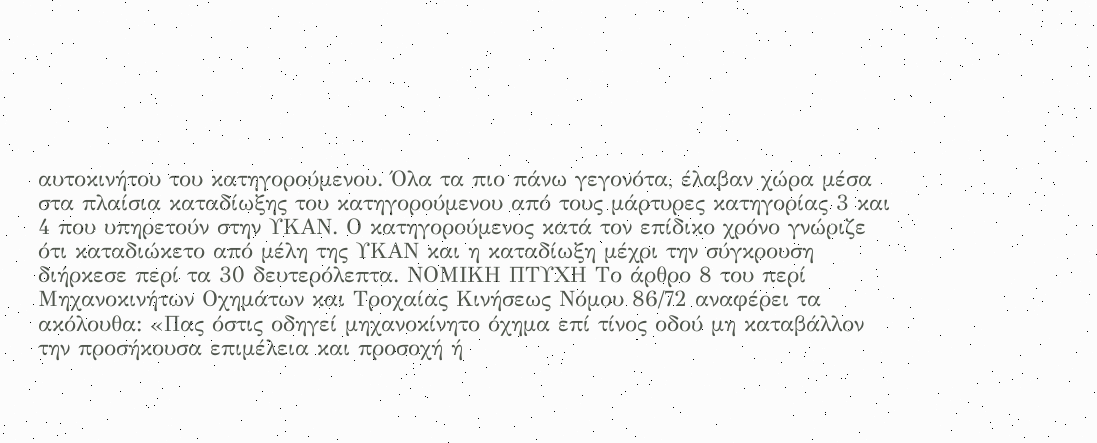αυτοκινήτου του κατηγορούμενου. Όλα τα πιο πάνω γεγονότα, έλαβαν χώρα μέσα στα πλαίσια καταδίωξης του κατηγορούμενου από τους μάρτυρες κατηγορίας 3 και 4 που υπηρετούν στην ΥΚΑΝ. Ο κατηγορούμενος κατά τον επίδικο χρόνο γνώριζε ότι καταδιώκετο από μέλη της ΥΚΑΝ και η καταδίωξη μέχρι την σύγκρουση διήρκεσε περί τα 30 δευτερόλεπτα. ΝΟΜΙΚΗ ΠΤΥΧΗ Το άρθρο 8 του περί Μηχανοκινήτων Οχημάτων και Τροχαίας Κινήσεως Νόμου 86/72 αναφέρει τα ακόλουθα: «Πας όστις οδηγεί μηχανοκίνητο όχημα επί τίνος οδού μη καταβάλλον την προσήκουσα επιμέλεια και προσοχή ή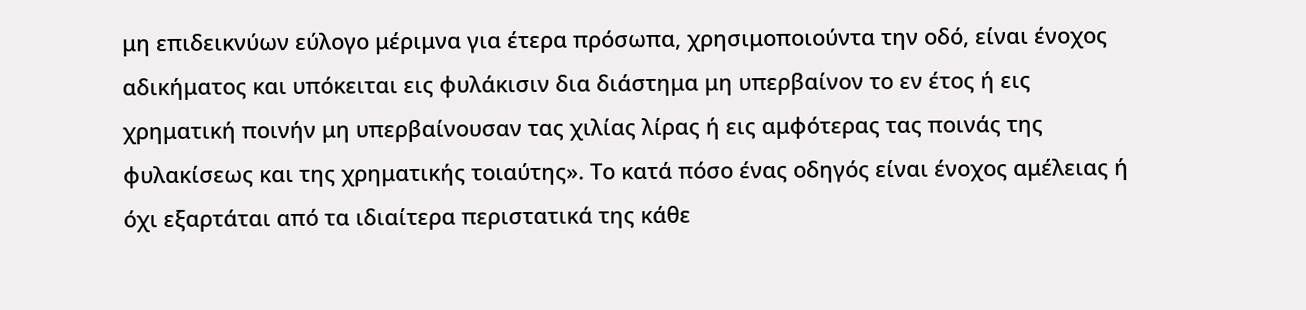μη επιδεικνύων εύλογο μέριμνα για έτερα πρόσωπα, χρησιμοποιούντα την οδό, είναι ένοχος αδικήματος και υπόκειται εις φυλάκισιν δια διάστημα μη υπερβαίνον το εν έτος ή εις χρηματική ποινήν μη υπερβαίνουσαν τας χιλίας λίρας ή εις αμφότερας τας ποινάς της φυλακίσεως και της χρηματικής τοιαύτης». Το κατά πόσο ένας οδηγός είναι ένοχος αμέλειας ή όχι εξαρτάται από τα ιδιαίτερα περιστατικά της κάθε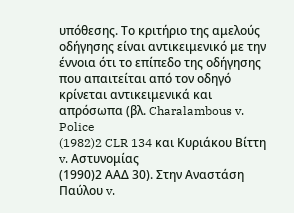υπόθεσης. Το κριτήριο της αμελούς οδήγησης είναι αντικειμενικό με την έννοια ότι το επίπεδο της οδήγησης που απαιτείται από τον οδηγό κρίνεται αντικειμενικά και απρόσωπα (βλ. Charalambous v. Police
(1982)2 CLR 134 και Κυριάκου Βίττη v. Αστυνομίας
(1990)2 ΑΑΔ 30). Στην Αναστάση Παύλου v.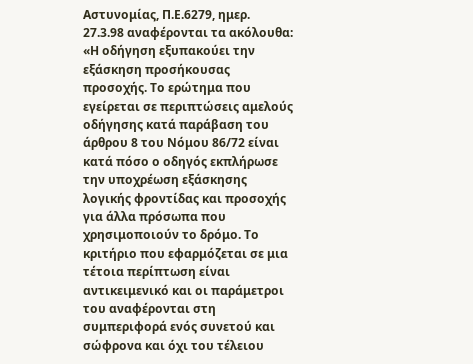Αστυνομίας, Π.Ε.6279, ημερ. 27.3.98 αναφέρονται τα ακόλουθα: «Η οδήγηση εξυπακούει την εξάσκηση προσήκουσας προσοχής. Το ερώτημα που εγείρεται σε περιπτώσεις αμελούς οδήγησης κατά παράβαση του άρθρου 8 του Νόμου 86/72 είναι κατά πόσο ο οδηγός εκπλήρωσε την υποχρέωση εξάσκησης λογικής φροντίδας και προσοχής για άλλα πρόσωπα που χρησιμοποιούν το δρόμο. Το κριτήριο που εφαρμόζεται σε μια τέτοια περίπτωση είναι αντικειμενικό και οι παράμετροι του αναφέρονται στη συμπεριφορά ενός συνετού και σώφρονα και όχι του τέλειου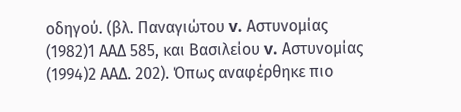οδηγού. (βλ. Παναγιώτου v. Αστυνομίας
(1982)1 ΑΑΔ 585, και Βασιλείου v. Αστυνομίας
(1994)2 ΑΑΔ. 202). Όπως αναφέρθηκε πιο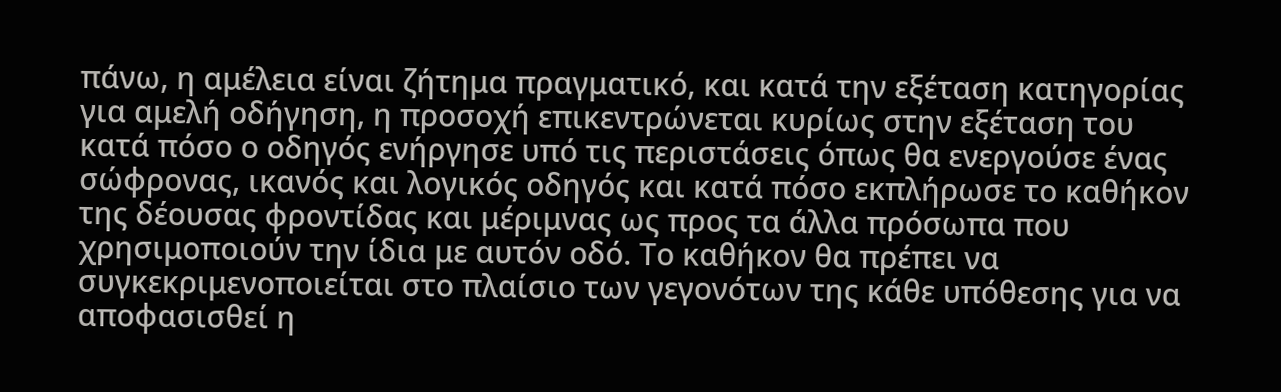πάνω, η αμέλεια είναι ζήτημα πραγματικό, και κατά την εξέταση κατηγορίας για αμελή οδήγηση, η προσοχή επικεντρώνεται κυρίως στην εξέταση του κατά πόσο ο οδηγός ενήργησε υπό τις περιστάσεις όπως θα ενεργούσε ένας σώφρονας, ικανός και λογικός οδηγός και κατά πόσο εκπλήρωσε το καθήκον της δέουσας φροντίδας και μέριμνας ως προς τα άλλα πρόσωπα που χρησιμοποιούν την ίδια με αυτόν οδό. Το καθήκον θα πρέπει να συγκεκριμενοποιείται στο πλαίσιο των γεγονότων της κάθε υπόθεσης για να αποφασισθεί η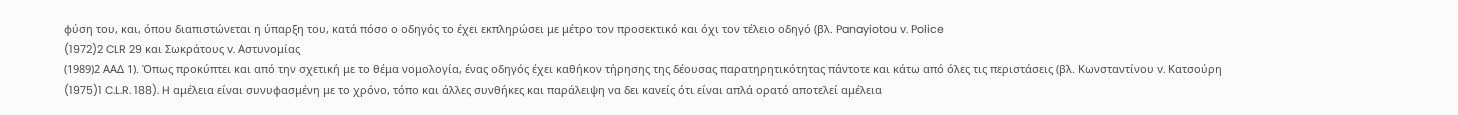φύση του, και, όπου διαπιστώνεται η ύπαρξη του, κατά πόσο ο οδηγός το έχει εκπληρώσει με μέτρο τον προσεκτικό και όχι τον τέλειο οδηγό (βλ. Panayiotou v. Police
(1972)2 CLR 29 και Σωκράτους v. Αστυνομίας
(1989)2 ΑΑΔ 1). Όπως προκύπτει και από την σχετική με το θέμα νομολογία, ένας οδηγός έχει καθήκον τήρησης της δέουσας παρατηρητικότητας πάντοτε και κάτω από όλες τις περιστάσεις (βλ. Κωνσταντίνου v. Κατσούρη
(1975)1 C.L.R. 188). H αμέλεια είναι συνυφασμένη με το χρόνο, τόπο και άλλες συνθήκες και παράλειψη να δει κανείς ότι είναι απλά ορατό αποτελεί αμέλεια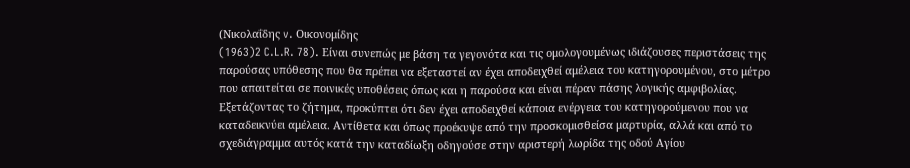(Νικολαΐδης v. Οικονομίδης
(1963)2 C.L.R. 78). Είναι συνεπώς με βάση τα γεγονότα και τις ομολογουμένως ιδιάζουσες περιστάσεις της παρούσας υπόθεσης που θα πρέπει να εξεταστεί αν έχει αποδειχθεί αμέλεια του κατηγορουμένου, στο μέτρο που απαιτείται σε ποινικές υποθέσεις όπως και η παρούσα και είναι πέραν πάσης λογικής αμφιβολίας. Εξετάζοντας το ζήτημα, προκύπτει ότι δεν έχει αποδειχθεί κάποια ενέργεια του κατηγορούμενου που να καταδεικνύει αμέλεια. Αντίθετα και όπως προέκυψε από την προσκομισθείσα μαρτυρία, αλλά και από το σχεδιάγραμμα αυτός κατά την καταδίωξη οδηγούσε στην αριστερή λωρίδα της οδού Αγίου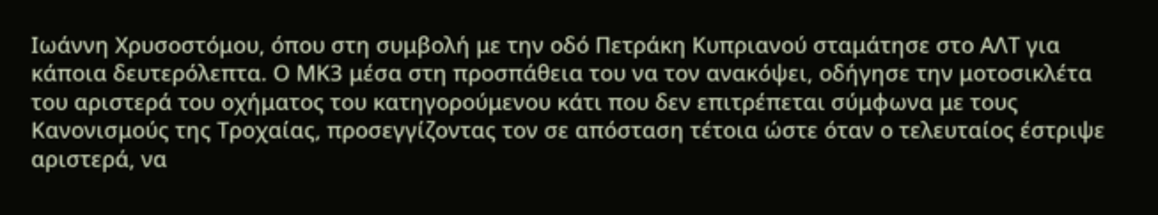Ιωάννη Χρυσοστόμου, όπου στη συμβολή με την οδό Πετράκη Κυπριανού σταμάτησε στο ΑΛΤ για κάποια δευτερόλεπτα. Ο ΜΚ3 μέσα στη προσπάθεια του να τον ανακόψει, οδήγησε την μοτοσικλέτα του αριστερά του οχήματος του κατηγορούμενου κάτι που δεν επιτρέπεται σύμφωνα με τους Κανονισμούς της Τροχαίας, προσεγγίζοντας τον σε απόσταση τέτοια ώστε όταν ο τελευταίος έστριψε αριστερά, να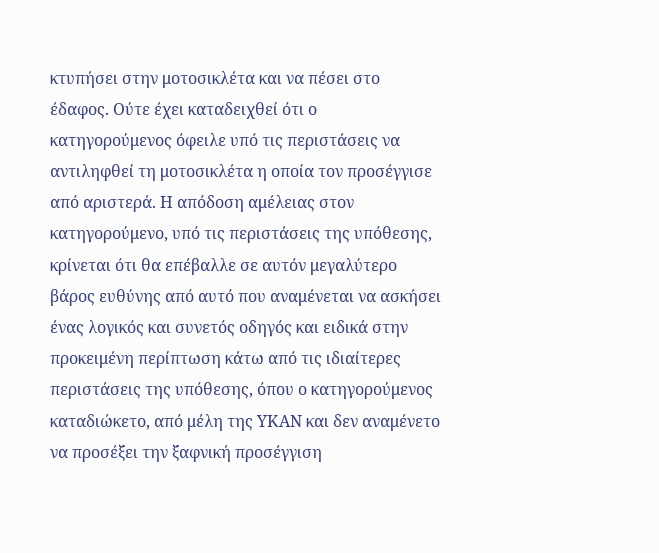κτυπήσει στην μοτοσικλέτα και να πέσει στο έδαφος. Ούτε έχει καταδειχθεί ότι ο κατηγορούμενος όφειλε υπό τις περιστάσεις να αντιληφθεί τη μοτοσικλέτα η οποία τον προσέγγισε από αριστερά. Η απόδοση αμέλειας στον κατηγορούμενο, υπό τις περιστάσεις της υπόθεσης, κρίνεται ότι θα επέβαλλε σε αυτόν μεγαλύτερο βάρος ευθύνης από αυτό που αναμένεται να ασκήσει ένας λογικός και συνετός οδηγός και ειδικά στην προκειμένη περίπτωση κάτω από τις ιδιαίτερες περιστάσεις της υπόθεσης, όπου ο κατηγορούμενος καταδιώκετο, από μέλη της ΥΚΑΝ και δεν αναμένετο να προσέξει την ξαφνική προσέγγιση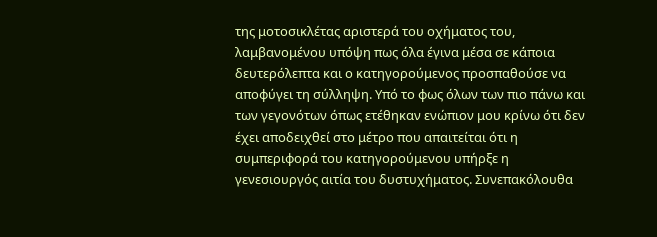της μοτοσικλέτας αριστερά του οχήματος του, λαμβανομένου υπόψη πως όλα έγινα μέσα σε κάποια δευτερόλεπτα και ο κατηγορούμενος προσπαθούσε να αποφύγει τη σύλληψη. Υπό το φως όλων των πιο πάνω και των γεγονότων όπως ετέθηκαν ενώπιον μου κρίνω ότι δεν έχει αποδειχθεί στο μέτρο που απαιτείται ότι η συμπεριφορά του κατηγορούμενου υπήρξε η γενεσιουργός αιτία του δυστυχήματος. Συνεπακόλουθα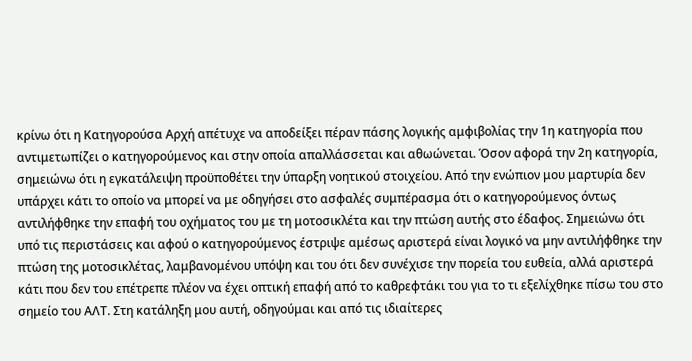κρίνω ότι η Κατηγορούσα Αρχή απέτυχε να αποδείξει πέραν πάσης λογικής αμφιβολίας την 1η κατηγορία που αντιμετωπίζει ο κατηγορούμενος και στην οποία απαλλάσσεται και αθωώνεται. Όσον αφορά την 2η κατηγορία, σημειώνω ότι η εγκατάλειψη προϋποθέτει την ύπαρξη νοητικού στοιχείου. Από την ενώπιον μου μαρτυρία δεν υπάρχει κάτι το οποίο να μπορεί να με οδηγήσει στο ασφαλές συμπέρασμα ότι ο κατηγορούμενος όντως αντιλήφθηκε την επαφή του οχήματος του με τη μοτοσικλέτα και την πτώση αυτής στο έδαφος. Σημειώνω ότι υπό τις περιστάσεις και αφού ο κατηγορούμενος έστριψε αμέσως αριστερά είναι λογικό να μην αντιλήφθηκε την πτώση της μοτοσικλέτας, λαμβανομένου υπόψη και του ότι δεν συνέχισε την πορεία του ευθεία, αλλά αριστερά κάτι που δεν του επέτρεπε πλέον να έχει οπτική επαφή από το καθρεφτάκι του για το τι εξελίχθηκε πίσω του στο σημείο του ΑΛΤ. Στη κατάληξη μου αυτή, οδηγούμαι και από τις ιδιαίτερες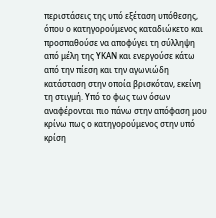περιστάσεις της υπό εξέταση υπόθεσης, όπου ο κατηγορούμενος καταδιώκετο και προσπαθούσε να αποφύγει τη σύλληψη από μέλη της ΥΚΑΝ και ενεργούσε κάτω από την πίεση και την αγωνιώδη κατάσταση στην οποία βρισκόταν, εκείνη τη στιγμή. Υπό το φως των όσων αναφέρονται πιο πάνω στην απόφαση μου κρίνω πως ο κατηγορούμενος στην υπό κρίση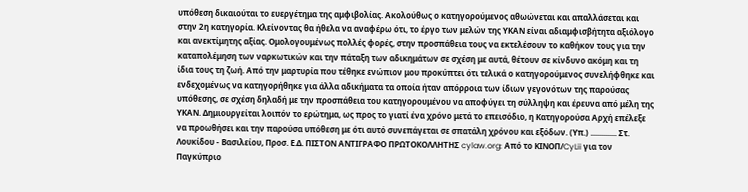υπόθεση δικαιούται το ευεργέτημα της αμφιβολίας. Ακολούθως ο κατηγορούμενος αθωώνεται και απαλλάσεται και στην 2η κατηγορία. Κλείνοντας θα ήθελα να αναφέρω ότι, το έργο των μελών της ΥΚΑΝ είναι αδιαμφισβήτητα αξιόλογο και ανεκτίμητης αξίας. Ομολογουμένως πολλές φορές, στην προσπάθεια τους να εκτελέσουν το καθήκον τους για την καταπολέμηση των ναρκωτικών και την πάταξη των αδικημάτων σε σχέση με αυτά, θέτουν σε κίνδυνο ακόμη και τη ίδια τους τη ζωή. Από την μαρτυρία που τέθηκε ενώπιον μου προκύπτει ότι τελικά ο κατηγορούμενος συνελήφθηκε και ενδεχομένως να κατηγορήθηκε για άλλα αδικήματα τα οποία ήταν απόρροια των ίδιων γεγονότων της παρούσας υπόθεσης, σε σχέση δηλαδή με την προσπάθεια του κατηγορουμένου να αποφύγει τη σύλληψη και έρευνα από μέλη της ΥΚΑΝ. Δημιουργείται λοιπόν το ερώτημα, ως προς το γιατί ένα χρόνο μετά το επεισόδιο, η Κατηγορούσα Αρχή επέλεξε να προωθήσει και την παρούσα υπόθεση με ότι αυτό συνεπάγεται σε σπατάλη χρόνου και εξόδων. (Υπ.) ............. Στ. Λουκίδου - Βασιλείου, Προσ. Ε.Δ. ΠΙΣΤΟΝ ΑΝΤΙΓΡΑΦΟ ΠΡΩΤΟΚΟΛΛΗΤΗΣ cylaw.org: Από το ΚΙΝOΠ/CyLii για τον Παγκύπριο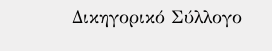Δικηγορικό Σύλλογο